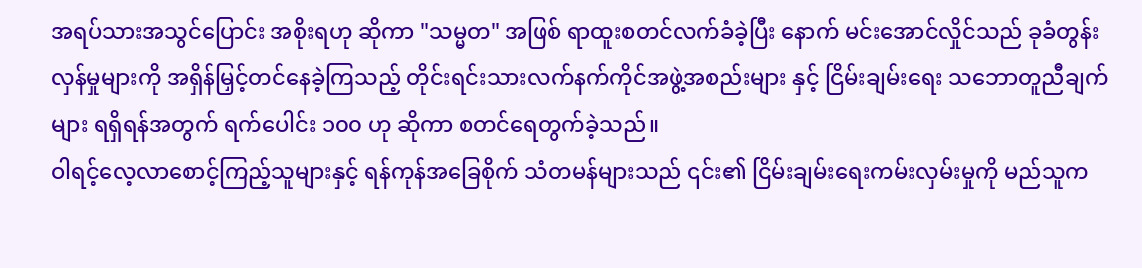အရပ်သားအသွင်ပြောင်း အစိုးရဟု ဆိုကာ "သမ္မတ" အဖြစ် ရာထူးစတင်လက်ခံခဲ့ပြီး နောက် မင်းအောင်လှိုင်သည် ခုခံတွန်းလှန်မှုများကို အရှိန်မြှင့်တင်နေခဲ့ကြသည့် တိုင်းရင်းသားလက်နက်ကိုင်အဖွဲ့အစည်းများ နှင့် ငြိမ်းချမ်းရေး သဘောတူညီချက်များ ရရှိရန်အတွက် ရက်ပေါင်း ၁၀၀ ဟု ဆိုကာ စတင်ရေတွက်ခဲ့သည်။
ဝါရင့်လေ့လာစောင့်ကြည့်သူများနှင့် ရန်ကုန်အခြေစိုက် သံတမန်များသည် ၎င်း၏ ငြိမ်းချမ်းရေးကမ်းလှမ်းမှုကို မည်သူက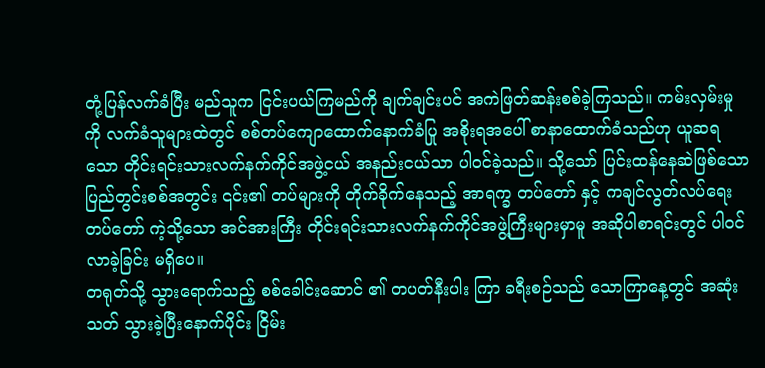တုံ့ပြန်လက်ခံပြီး မည်သူက ငြင်းပယ်ကြမည်ကို ချက်ချင်းပင် အကဲဖြတ်ဆန်းစစ်ခဲ့ကြသည်။ ကမ်းလှမ်းမှုကို လက်ခံသူများထဲတွင် စစ်တပ်ကျောထောက်နောက်ခံပြု အစိုးရအပေါ် စာနာထောက်ခံသည်ဟု ယူဆရသော တိုင်းရင်းသားလက်နက်ကိုင်အဖွဲ့ငယ် အနည်းငယ်သာ ပါဝင်ခဲ့သည်။ သို့သော် ပြင်းထန်နေဆဲဖြစ်သော ပြည်တွင်းစစ်အတွင်း ၎င်း၏ တပ်များကို တိုက်ခိုက်နေသည့် အာရက္ခ တပ်တော် နှင့် ကချင်လွတ်လပ်ရေးတပ်တော် ကဲ့သို့သော အင်အားကြီး တိုင်းရင်းသားလက်နက်ကိုင်အဖွဲ့ကြီးများမှာမူ အဆိုပါစာရင်းတွင် ပါဝင်လာခဲ့ခြင်း မရှိပေ။
တရုတ်သို့ သွားရောက်သည့် စစ်ခေါင်းဆောင် ၏ တပတ်နီးပါး ကြာ ခရီးစဉ်သည် သောကြာနေ့တွင် အဆုံးသတ် သွားခဲ့ပြီးနောက်ပိုင်း ငြိမ်း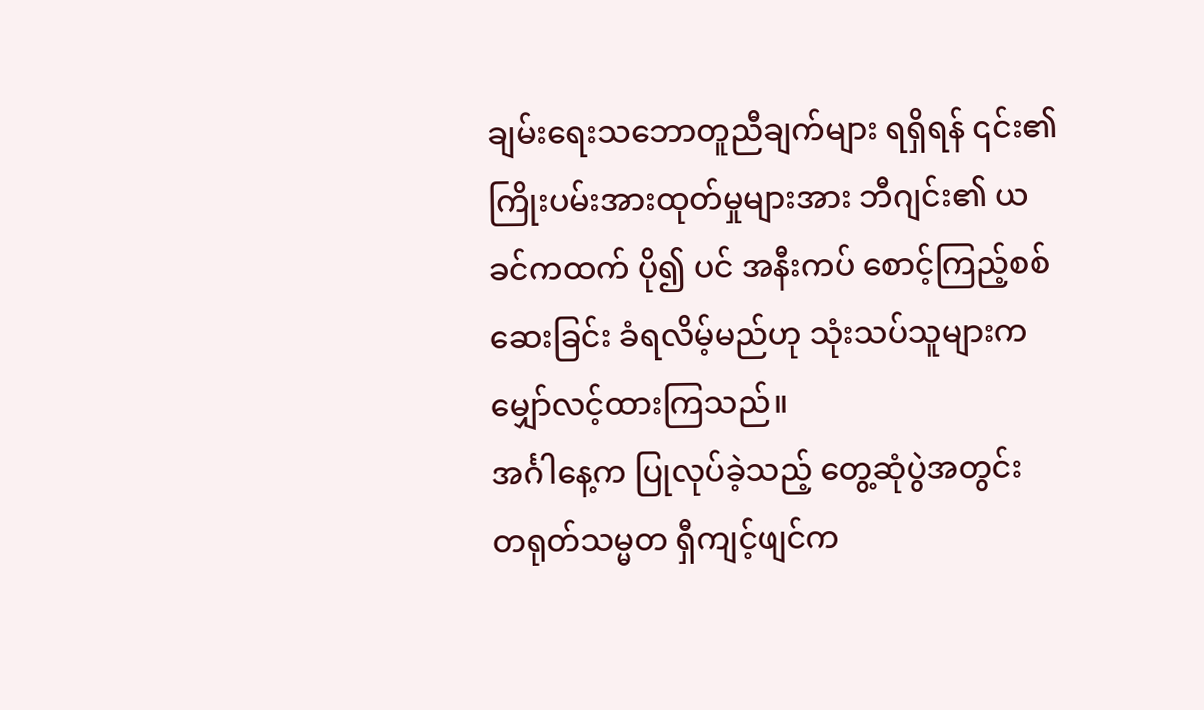ချမ်းရေးသဘောတူညီချက်များ ရရှိရန် ၎င်း၏ ကြိုးပမ်းအားထုတ်မှုများအား ဘီဂျင်း၏ ယခင်ကထက် ပို၍ ပင် အနီးကပ် စောင့်ကြည့်စစ်ဆေးခြင်း ခံရလိမ့်မည်ဟု သုံးသပ်သူများက မျှော်လင့်ထားကြသည်။
အင်္ဂါနေ့က ပြုလုပ်ခဲ့သည့် တွေ့ဆုံပွဲအတွင်း တရုတ်သမ္မတ ရှီကျင့်ဖျင်က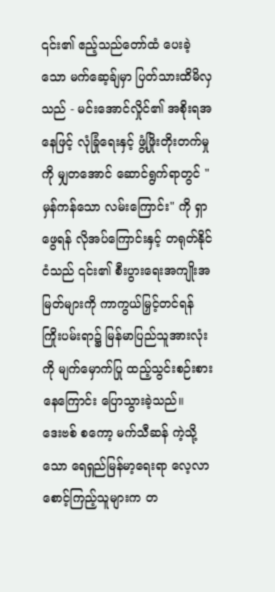၎င်း၏ ဧည့်သည်တော်ထံ ပေးခဲ့သော မက်ဆေ့ခ်ျမှာ ပြတ်သားထိမိလှသည် - မင်းအောင်လှိုင်၏ အစိုးရအနေဖြင့် လုံခြုံရေးနှင့် ဖွံ့ဖြိုးတိုးတက်မှုကို မျှတအောင် ဆောင်ရွက်ရာတွင် "မှန်ကန်သော လမ်းကြောင်း" ကို ရှာဖွေရန် လိုအပ်ကြောင်းနှင့် တရုတ်နိုင်ငံသည် ၎င်း၏ စီးပွားရေးအကျိုးအမြတ်များကို ကာကွယ်မြှင့်တင်ရန် ကြိုးပမ်းရာ၌ မြန်မာပြည်သူအားလုံးကို မျက်မှောက်ပြု ထည့်သွင်းစဉ်းစားနေကြောင်း ပြောသွားခဲ့သည်။
ဒေးဗစ် စကော့ မက်သီဆန် ကဲ့သို့သော ရေရှည်မြန်မာ့ရေးရာ လေ့လာစောင့်ကြည့်သူများက တ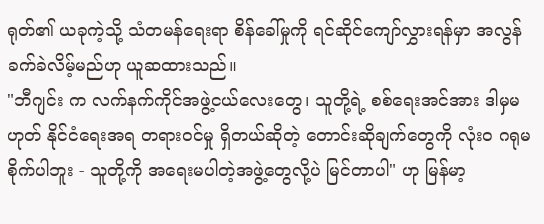ရုတ်၏ ယခုကဲ့သို့ သံတမန်ရေးရာ စိန်ခေါ်မှုကို ရင်ဆိုင်ကျော်လွှားရန်မှာ အလွန်ခက်ခဲလိမ့်မည်ဟု ယူဆထားသည်။
"ဘီဂျင်း က လက်နက်ကိုင်အဖွဲ့ငယ်လေးတွေ၊ သူတို့ရဲ့ စစ်ရေးအင်အား ဒါမှမဟုတ် နိုင်ငံရေးအရ တရားဝင်မှု ရှိတယ်ဆိုတဲ့ တောင်းဆိုချက်တွေကို လုံးဝ ဂရုမစိုက်ပါဘူး - သူတို့ကို အရေးမပါတဲ့အဖွဲ့တွေလို့ပဲ မြင်တာပါ" ဟု မြန်မာ့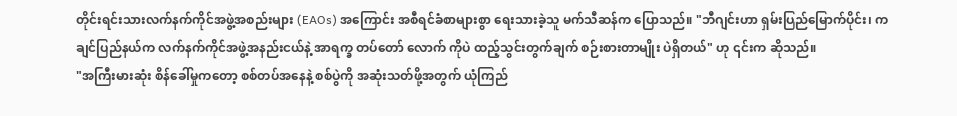တိုင်းရင်းသားလက်နက်ကိုင်အဖွဲ့အစည်းများ (EAOs) အကြောင်း အစီရင်ခံစာများစွာ ရေးသားခဲ့သူ မက်သီဆန်က ပြောသည်။ "ဘီဂျင်းဟာ ရှမ်းပြည်မြောက်ပိုင်း၊ ကချင်ပြည်နယ်က လက်နက်ကိုင်အဖွဲ့အနည်းငယ်နဲ့ အာရက္ခ တပ်တော် လောက် ကိုပဲ ထည့်သွင်းတွက်ချက် စဉ်းစားတာမျိုး ပဲရှိတယ်" ဟု ၎င်းက ဆိုသည်။
"အကြီးမားဆုံး စိန်ခေါ်မှုကတော့ စစ်တပ်အနေနဲ့ စစ်ပွဲကို အဆုံးသတ်ဖို့အတွက် ယုံကြည်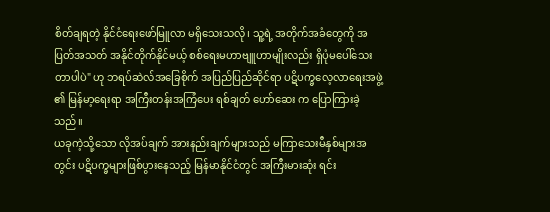စိတ်ချရတဲ့ နိုင်ငံရေးဖော်မြူလာ မရှိသေးသလို၊ သူ့ရဲ့ အတိုက်အခံတွေကို အပြတ်အသတ် အနိုင်တိုက်နိုင်မယ့် စစ်ရေးမဟာဗျူဟာမျိုးလည်း ရှိပုံမပေါ်သေးတာပါပဲ" ဟု ဘရပ်ဆဲလ်အခြေစိုက် အပြည်ပြည်ဆိုင်ရာ ပဋိပက္ခလေ့လာရေးအဖွဲ့ ၏ မြန်မာ့ရေးရာ အကြီးတန်းအကြံပေး ရစ်ချတ် ဟော်ဆေး က ပြောကြားခဲ့သည်။
ယခုကဲ့သို့သော လိုအပ်ချက် အားနည်းချက်များသည် မကြာသေးမီနှစ်များအတွင်း ပဋိပက္ခများဖြစ်ပွားနေသည့် မြန်မာနိုင်ငံတွင် အကြီးမားဆုံး ရင်း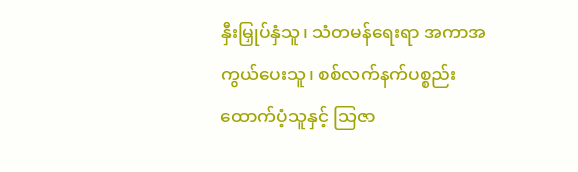နှီးမြှုပ်နှံသူ၊ သံတမန်ရေးရာ အကာအကွယ်ပေးသူ၊ စစ်လက်နက်ပစ္စည်း ထောက်ပံ့သူနှင့် သြဇာ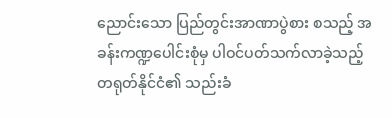ညောင်းသော ပြည်တွင်းအာဏာပွဲစား စသည့် အခန်းကဏ္ဍပေါင်းစုံမှ ပါဝင်ပတ်သက်လာခဲ့သည့် တရုတ်နိုင်ငံ၏ သည်းခံ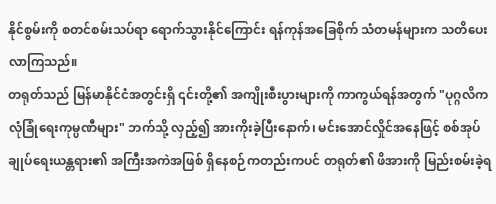နိုင်စွမ်းကို စတင်စမ်းသပ်ရာ ရောက်သွားနိုင်ကြောင်း ရန်ကုန်အခြေစိုက် သံတမန်များက သတိပေးလာကြသည်။
တရုတ်သည် မြန်မာနိုင်ငံအတွင်းရှိ ၎င်းတို့၏ အကျိုးစီးပွားများကို ကာကွယ်ရန်အတွက် "ပုဂ္ဂလိက လုံခြုံရေးကုမ္ပဏီများ" ဘက်သို့ လှည့်၍ အားကိုးခဲ့ပြီးနောက်၊ မင်းအောင်လှိုင်အနေဖြင့် စစ်အုပ်ချုပ်ရေးယန္တရား၏ အကြီးအကဲအဖြစ် ရှိနေစဉ်ကတည်းကပင် တရုတ်၏ ဖိအားကို မြည်းစမ်းခဲ့ရ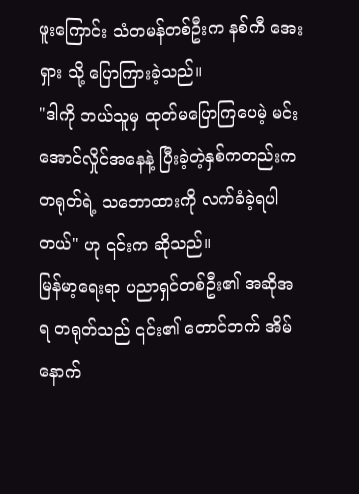ဖူးကြောင်း သံတမန်တစ်ဦးက နစ်ကီ အေးရှား သို့ ပြောကြားခဲ့သည်။
"ဒါကို ဘယ်သူမှ ထုတ်မပြောကြပေမဲ့ မင်းအောင်လှိုင်အနေနဲ့ ပြီးခဲ့တဲ့နှစ်ကတည်းက တရုတ်ရဲ့ သဘောထားကို လက်ခံခဲ့ရပါတယ်" ဟု ၎င်းက ဆိုသည်။
မြန်မာ့ရေးရာ ပညာရှင်တစ်ဦး၏ အဆိုအရ တရုတ်သည် ၎င်း၏ တောင်ဘက် အိမ်နောက်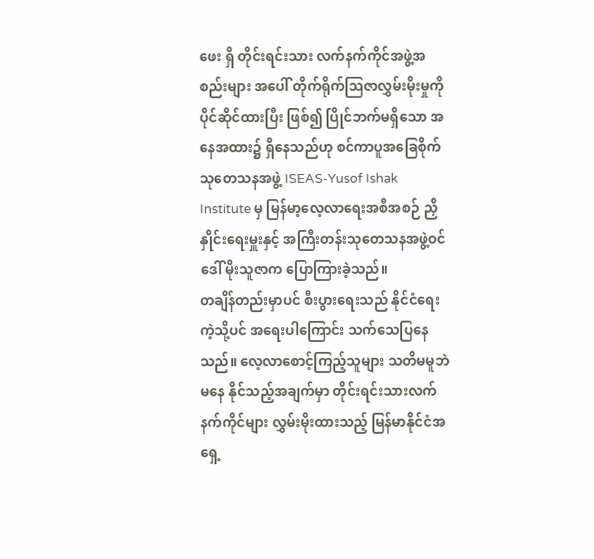ဖေး ရှိ တိုင်းရင်းသား လက်နက်ကိုင်အဖွဲ့အစည်းများ အပေါ် တိုက်ရိုက်ဩဇာလွှမ်းမိုးမှုကို ပိုင်ဆိုင်ထားပြီး ဖြစ်၍ ပြိုင်ဘက်မရှိသော အနေအထား၌ ရှိနေသည်ဟု စင်ကာပူအခြေစိုက် သုတေသနအဖွဲ့ ISEAS-Yusof Ishak Institute မှ မြန်မာ့လေ့လာရေးအစီအစဉ် ညှိနှိုင်းရေးမှူးနှင့် အကြီးတန်းသုတေသနအဖွဲ့ဝင် ဒေါ် မိုးသူဇာက ပြောကြားခဲ့သည်။
တချိန်တည်းမှာပင် စီးပွားရေးသည် နိုင်ငံရေးကဲ့သို့ပင် အရေးပါကြောင်း သက်သေပြနေသည်။ လေ့လာစောင့်ကြည့်သူများ သတိမမူဘဲ မနေ နိုင်သည့်အချက်မှာ တိုင်းရင်းသားလက်နက်ကိုင်များ လွှမ်းမိုးထားသည့် မြန်မာနိုင်ငံအရှေ့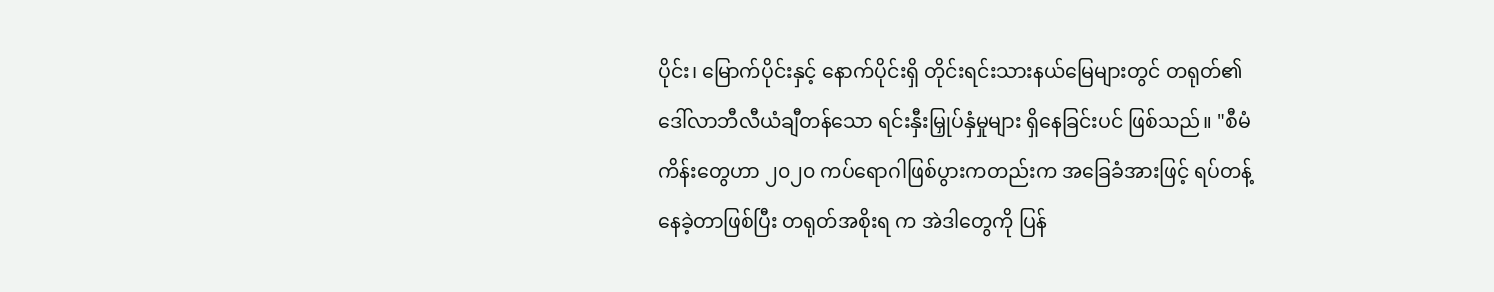ပိုင်း၊ မြောက်ပိုင်းနှင့် နောက်ပိုင်းရှိ တိုင်းရင်းသားနယ်မြေများတွင် တရုတ်၏ ဒေါ်လာဘီလီယံချီတန်သော ရင်းနှီးမြှုပ်နှံမှုများ ရှိနေခြင်းပင် ဖြစ်သည်။ "စီမံကိန်းတွေဟာ ၂၀၂၀ ကပ်ရောဂါဖြစ်ပွားကတည်းက အခြေခံအားဖြင့် ရပ်တန့်နေခဲ့တာဖြစ်ပြီး တရုတ်အစိုးရ က အဲဒါတွေကို ပြန်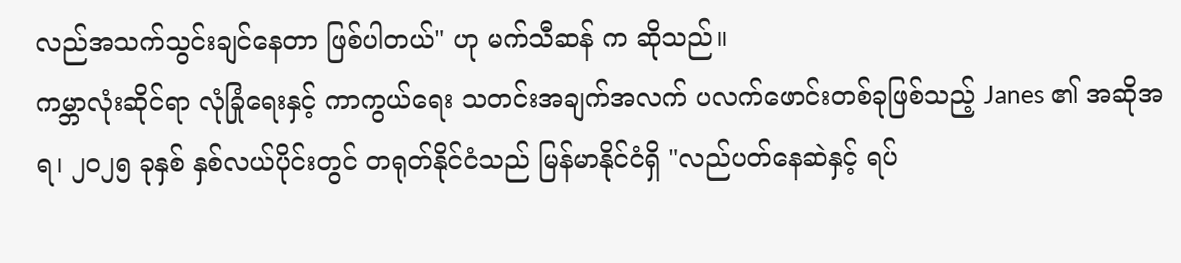လည်အသက်သွင်းချင်နေတာ ဖြစ်ပါတယ်" ဟု မက်သီဆန် က ဆိုသည်။
ကမ္ဘာလုံးဆိုင်ရာ လုံခြုံရေးနှင့် ကာကွယ်ရေး သတင်းအချက်အလက် ပလက်ဖောင်းတစ်ခုဖြစ်သည့် Janes ၏ အဆိုအရ၊ ၂၀၂၅ ခုနှစ် နှစ်လယ်ပိုင်းတွင် တရုတ်နိုင်ငံသည် မြန်မာနိုင်ငံရှိ "လည်ပတ်နေဆဲနှင့် ရပ်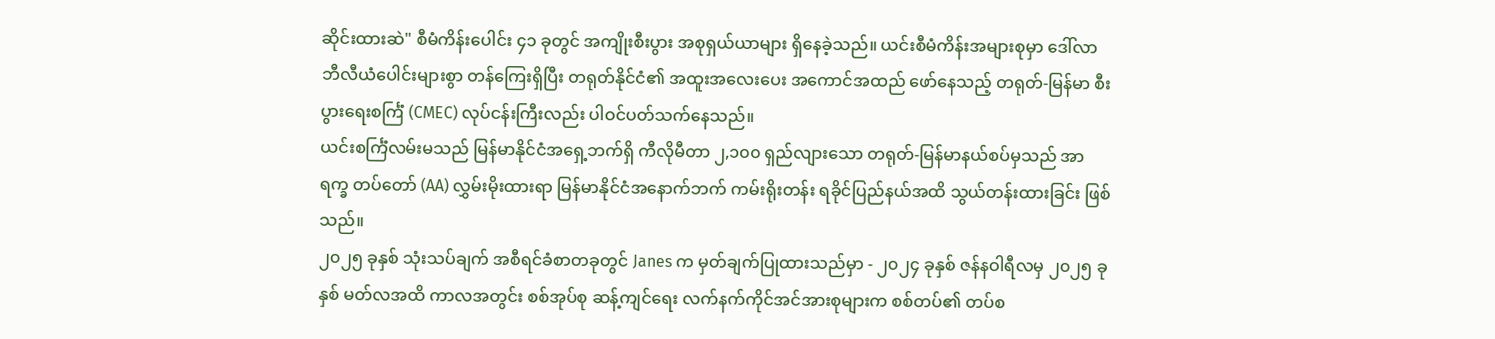ဆိုင်းထားဆဲ" စီမံကိန်းပေါင်း ၄၁ ခုတွင် အကျိုးစီးပွား အစုရှယ်ယာများ ရှိနေခဲ့သည်။ ယင်းစီမံကိန်းအများစုမှာ ဒေါ်လာဘီလီယံပေါင်းများစွာ တန်ကြေးရှိပြီး တရုတ်နိုင်ငံ၏ အထူးအလေးပေး အကောင်အထည် ဖော်နေသည့် တရုတ်-မြန်မာ စီးပွားရေးစင်္ကြံ (CMEC) လုပ်ငန်းကြီးလည်း ပါဝင်ပတ်သက်နေသည်။
ယင်းစင်္ကြံလမ်းမသည် မြန်မာနိုင်ငံအရှေ့ဘက်ရှိ ကီလိုမီတာ ၂,၁၀၀ ရှည်လျားသော တရုတ်-မြန်မာနယ်စပ်မှသည် အာရက္ခ တပ်တော် (AA) လွှမ်းမိုးထားရာ မြန်မာနိုင်ငံအနောက်ဘက် ကမ်းရိုးတန်း ရခိုင်ပြည်နယ်အထိ သွယ်တန်းထားခြင်း ဖြစ်သည်။
၂၀၂၅ ခုနှစ် သုံးသပ်ချက် အစီရင်ခံစာတခုတွင် Janes က မှတ်ချက်ပြုထားသည်မှာ - ၂၀၂၄ ခုနှစ် ဇန်နဝါရီလမှ ၂၀၂၅ ခုနှစ် မတ်လအထိ ကာလအတွင်း စစ်အုပ်စု ဆန့်ကျင်ရေး လက်နက်ကိုင်အင်အားစုများက စစ်တပ်၏ တပ်စ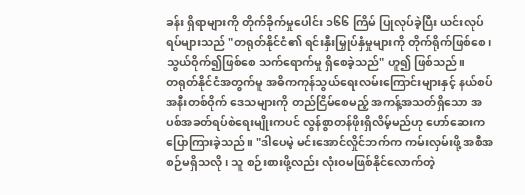ခန်း ရှိရာများကို တိုက်ခိုက်မှုပေါင်း ၁၆၆ ကြိမ် ပြုလုပ်ခဲ့ပြီး ယင်းလုပ်ရပ်များသည် "တရုတ်နိုင်ငံ၏ ရင်းနှီးမြှုပ်နှံမှုများကို တိုက်ရိုက်ဖြစ်စေ၊ သွယ်ဝိုက်၍ဖြစ်စေ သက်ရောက်မှု ရှိစေခဲ့သည်" ဟူ၍ ဖြစ်သည်။
တရုတ်နိုင်ငံအတွက်မူ အဓိကကုန်သွယ်ရေးလမ်းကြောင်းများနှင့် နယ်စပ်အနီးတစ်ဝိုက် ဒေသများကို တည်ငြိမ်စေမည့် အကန့်အသတ်ရှိသော အပစ်အခတ်ရပ်စဲရေးမျိုးကပင် လွန်စွာတန်ဖိုးရှိလိမ့်မည်ဟု ဟော်ဆေးက ပြောကြားခဲ့သည်။ "ဒါပေမဲ့ မင်းအောင်လှိုင်ဘက်က ကမ်းလှမ်းဖို့ အစီအစဉ်မရှိသလို၊ သူ စဉ်းစားဖို့လည်း လုံးဝမဖြစ်နိုင်လောက်တဲ့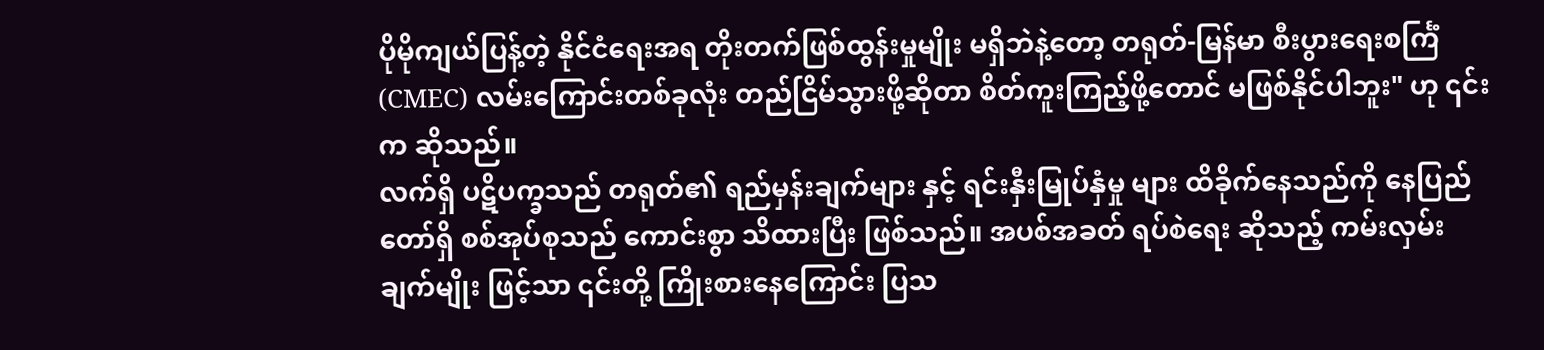ပိုမိုကျယ်ပြန့်တဲ့ နိုင်ငံရေးအရ တိုးတက်ဖြစ်ထွန်းမှုမျိုး မရှိဘဲနဲ့တော့ တရုတ်-မြန်မာ စီးပွားရေးစင်္ကြံ (CMEC) လမ်းကြောင်းတစ်ခုလုံး တည်ငြိမ်သွားဖို့ဆိုတာ စိတ်ကူးကြည့်ဖို့တောင် မဖြစ်နိုင်ပါဘူး" ဟု ၎င်းက ဆိုသည်။
လက်ရှိ ပဋိပက္ခသည် တရုတ်၏ ရည်မှန်းချက်များ နှင့် ရင်းနှီးမြုပ်နှံမှု များ ထိခိုက်နေသည်ကို နေပြည်တော်ရှိ စစ်အုပ်စုသည် ကောင်းစွာ သိထားပြီး ဖြစ်သည်။ အပစ်အခတ် ရပ်စဲရေး ဆိုသည့် ကမ်းလှမ်းချက်မျိုး ဖြင့်သာ ၎င်းတို့ ကြိုးစားနေကြောင်း ပြသ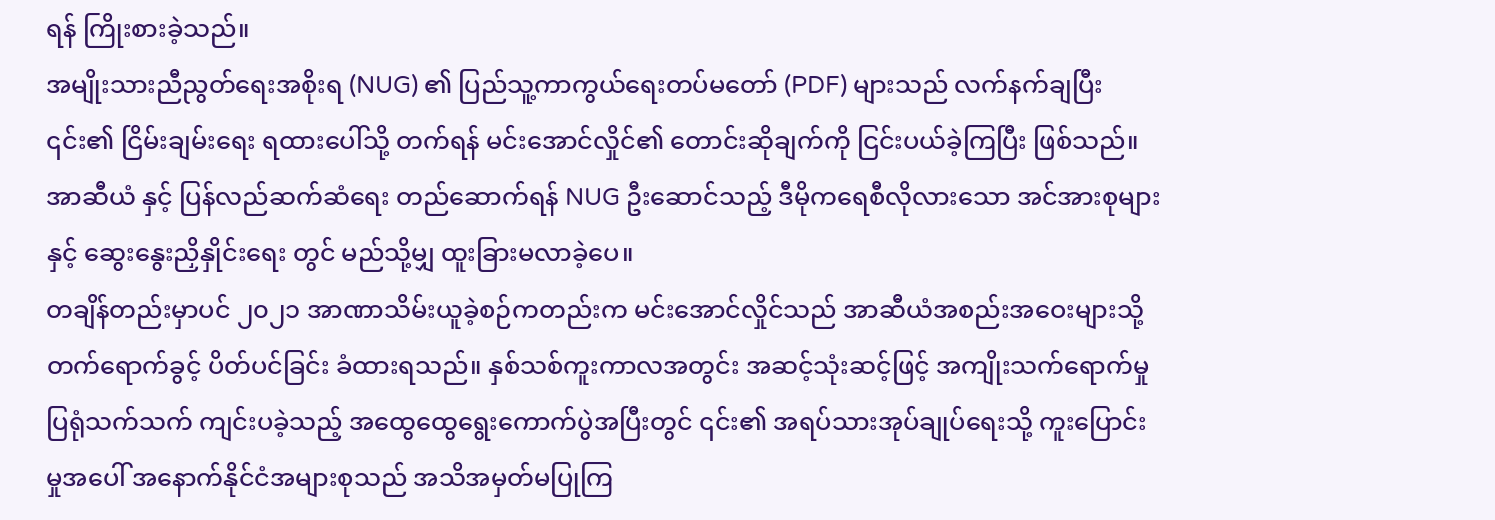ရန် ကြိုးစားခဲ့သည်။
အမျိုးသားညီညွတ်ရေးအစိုးရ (NUG) ၏ ပြည်သူ့ကာကွယ်ရေးတပ်မတော် (PDF) များသည် လက်နက်ချပြီး ၎င်း၏ ငြိမ်းချမ်းရေး ရထားပေါ်သို့ တက်ရန် မင်းအောင်လှိုင်၏ တောင်းဆိုချက်ကို ငြင်းပယ်ခဲ့ကြပြီး ဖြစ်သည်။
အာဆီယံ နှင့် ပြန်လည်ဆက်ဆံရေး တည်ဆောက်ရန် NUG ဦးဆောင်သည့် ဒီမိုကရေစီလိုလားသော အင်အားစုများနှင့် ဆွေးနွေးညှိနှိုင်းရေး တွင် မည်သို့မျှ ထူးခြားမလာခဲ့ပေ။
တချိန်တည်းမှာပင် ၂၀၂၁ အာဏာသိမ်းယူခဲ့စဉ်ကတည်းက မင်းအောင်လှိုင်သည် အာဆီယံအစည်းအဝေးများသို့ တက်ရောက်ခွင့် ပိတ်ပင်ခြင်း ခံထားရသည်။ နှစ်သစ်ကူးကာလအတွင်း အဆင့်သုံးဆင့်ဖြင့် အကျိုးသက်ရောက်မှုပြရုံသက်သက် ကျင်းပခဲ့သည့် အထွေထွေရွေးကောက်ပွဲအပြီးတွင် ၎င်း၏ အရပ်သားအုပ်ချုပ်ရေးသို့ ကူးပြောင်းမှုအပေါ် အနောက်နိုင်ငံအများစုသည် အသိအမှတ်မပြုကြ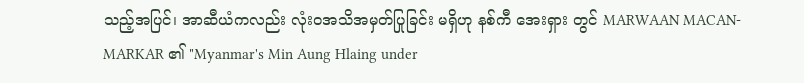သည့်အပြင်၊ အာဆီယံကလည်း လုံးဝအသိအမှတ်ပြုခြင်း မရှိဟု နစ်ကီ အေးရှား တွင် MARWAAN MACAN-MARKAR ၏ "Myanmar's Min Aung Hlaing under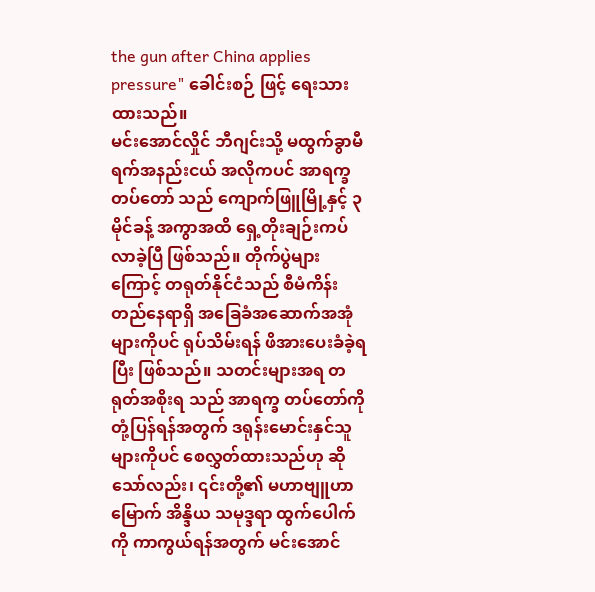the gun after China applies pressure" ခေါင်းစဉ် ဖြင့် ရေးသားထားသည်။
မင်းအောင်လှိုင် ဘီဂျင်းသို့ မထွက်ခွာမီ ရက်အနည်းငယ် အလိုကပင် အာရက္ခ တပ်တော် သည် ကျောက်ဖြူမြို့နှင့် ၃ မိုင်ခန့် အကွာအထိ ရှေ့တိုးချဉ်းကပ်လာခဲ့ပြီ ဖြစ်သည်။ တိုက်ပွဲများကြောင့် တရုတ်နိုင်ငံသည် စီမံကိန်းတည်နေရာရှိ အခြေခံအဆောက်အအုံများကိုပင် ရုပ်သိမ်းရန် ဖိအားပေးခံခဲ့ရပြီး ဖြစ်သည်။ သတင်းများအရ တရုတ်အစိုးရ သည် အာရက္ခ တပ်တော်ကို တုံ့ပြန်ရန်အတွက် ဒရုန်းမောင်းနှင်သူများကိုပင် စေလွှတ်ထားသည်ဟု ဆိုသော်လည်း၊ ၎င်းတို့၏ မဟာဗျူဟာမြောက် အိန္ဒိယ သမုဒ္ဒရာ ထွက်ပေါက် ကို ကာကွယ်ရန်အတွက် မင်းအောင်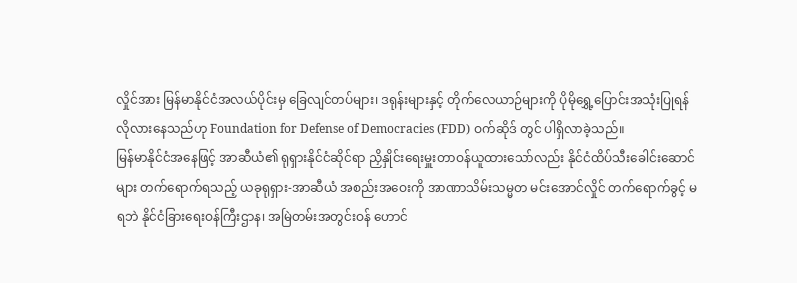လှိုင်အား မြန်မာနိုင်ငံအလယ်ပိုင်းမှ ခြေလျင်တပ်များ၊ ဒရုန်းများနှင့် တိုက်လေယာဉ်များကို ပိုမိုရွှေ့ပြောင်းအသုံးပြုရန် လိုလားနေသည်ဟု Foundation for Defense of Democracies (FDD) ဝက်ဆိုဒ် တွင် ပါရှိလာခဲ့သည်။
မြန်မာနိုင်ငံအနေဖြင့် အာဆီယံ၏ ရုရှားနိုင်ငံဆိုင်ရာ ညှိနှိုင်းရေးမှူးတာဝန်ယူထားသော်လည်း နိုင်ငံထိပ်သီးခေါင်းဆောင်များ တက်ရောက်ရသည့် ယခုရုရှား-အာဆီယံ အစည်းအဝေးကို အာဏာသိမ်းသမ္မတ မင်းအောင်လှိုင် တက်ရောက်ခွင့် မရဘဲ နိုင်ငံခြားရေးဝန်ကြီးဌာန၊ အမြဲတမ်းအတွင်းဝန် ဟောင်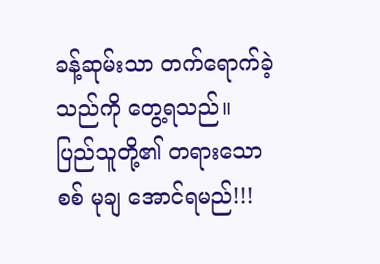ခန့်ဆုမ်းသာ တက်ရောက်ခဲ့သည်ကို တွေ့ရသည်။
ပြည်သူတို့၏ တရားသော စစ် မုချ အောင်ရမည်!!!